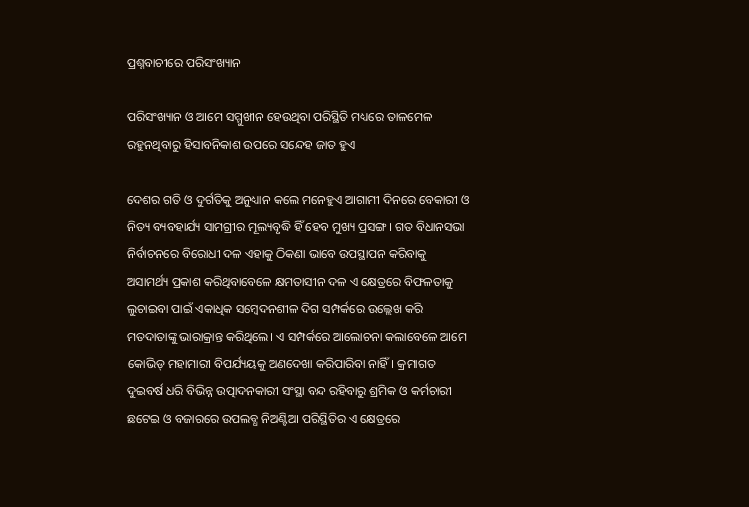ପ୍ରଶ୍ନବାଚୀରେ ପରିସଂଖ୍ୟାନ

ପରିସଂଖ୍ୟାନ ଓ ଆମେ ସମ୍ମୁଖୀନ ହେଉଥିବା ପରିସ୍ଥିତି ମଧ୍ୟରେ ତାଳମେଳ ରହୁନଥିବାରୁ ହିସାବନିକାଶ ଉପରେ ସନ୍ଦେହ ଜାତ ହୁଏ

ଦେଶର ଗତି ଓ ଦୁର୍ଗତିକୁ ଅନୁଧ୍ୟାନ କଲେ ମନେହୁଏ ଆଗାମୀ ଦିନରେ ବେକାରୀ ଓ ନିତ୍ୟ ବ୍ୟବହାର୍ଯ୍ୟ ସାମଗ୍ରୀର ମୂଲ୍ୟବୃଦ୍ଧି ହିଁ ହେବ ମୁଖ୍ୟ ପ୍ରସଙ୍ଗ। ଗତ ବିଧାନସଭା ନିର୍ବାଚନରେ ବିରୋଧୀ ଦଳ ଏହାକୁ ଠିକଣା ଭାବେ ଉପସ୍ଥାପନ କରିବାକୁ ଅସାମର୍ଥ୍ୟ ପ୍ରକାଶ କରିଥିବାବେଳେ କ୍ଷମତାସୀନ ଦଳ ଏ କ୍ଷେତ୍ରରେ ବିଫଳତାକୁ ଲୁଚାଇବା ପାଇଁ ଏକାଧିକ ସମ୍ବେଦନଶୀଳ ଦିଗ ସମ୍ପର୍କରେ ଉଲ୍ଲେଖ କରି ମତଦାତାଙ୍କୁ ଭାରାକ୍ରାନ୍ତ କରିଥିଲେ। ଏ ସମ୍ପର୍କରେ ଆଲୋଚନା କଲାବେଳେ ଆମେ କୋଭିଡ୍‌ ମହାମାରୀ ବିପର୍ଯ୍ୟୟକୁ ଅଣଦେଖା କରିପାରିବା ନାହିଁ। କ୍ରମାଗତ ଦୁଇବର୍ଷ ଧରି ବିଭିନ୍ନ ଉତ୍ପାଦନକାରୀ ସଂସ୍ଥା ବନ୍ଦ ରହିବାରୁ ଶ୍ରମିକ ଓ କର୍ମଚାରୀ ଛଟେଇ ଓ ବଜାରରେ ଉପଲବ୍ଧ ନିଅଣ୍ଟିଆ ପରିସ୍ଥିତିର ଏ କ୍ଷେତ୍ରରେ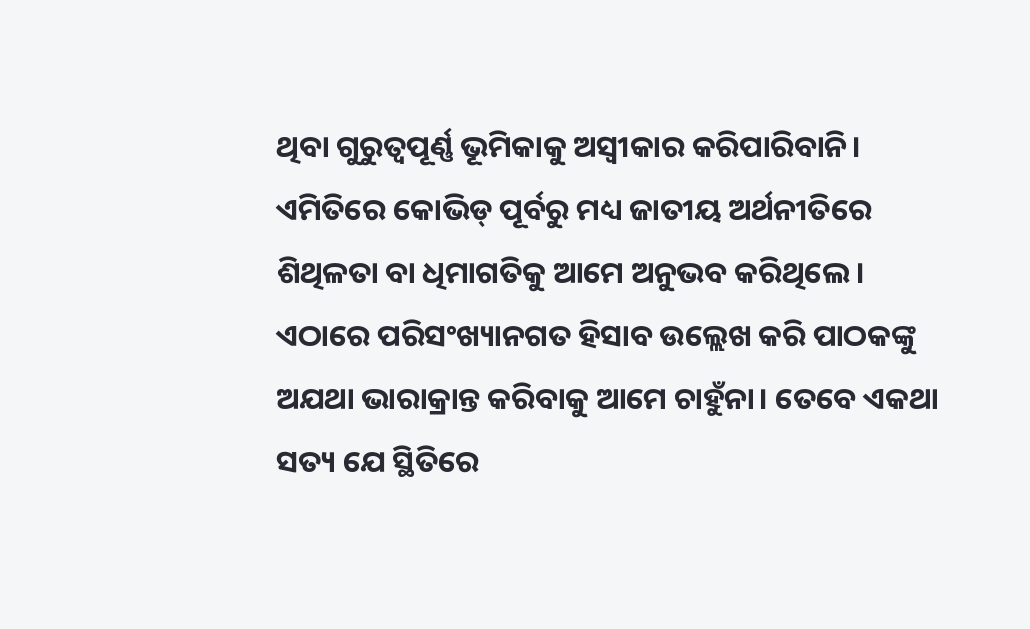ଥିବା ଗୁରୁତ୍ବପୂର୍ଣ୍ଣ ଭୂମିକାକୁ ଅସ୍ବୀକାର କରିପାରିବାନି। ଏମିତିରେ କୋଭିଡ୍ ପୂର୍ବରୁ ମଧ୍ୟ ଜାତୀୟ ଅର୍ଥନୀତିରେ ଶିଥିଳତା ବା ଧିମାଗତିକୁ ଆମେ ଅନୁଭବ କରିଥିଲେ। ଏଠାରେ ପରିସଂଖ୍ୟାନଗତ ହିସାବ ଉଲ୍ଲେଖ କରି ପାଠକଙ୍କୁ ଅଯଥା ଭାରାକ୍ରାନ୍ତ କରିବାକୁ ଆମେ ଚାହୁଁନା। ତେବେ ଏକଥା ସତ୍ୟ ଯେ ସ୍ଥିତିରେ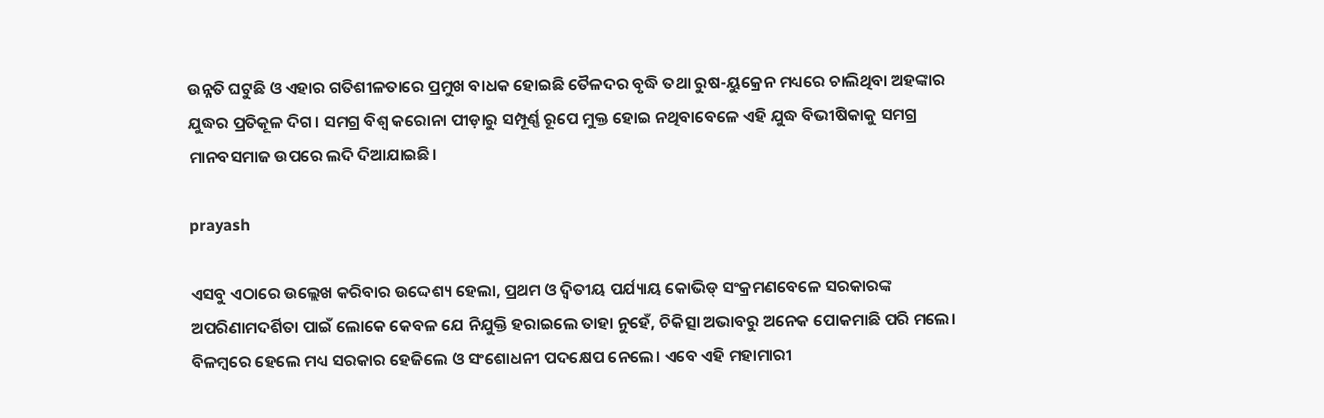ଉନ୍ନତି ଘଟୁଛି ଓ ଏହାର ଗତିଶୀଳତାରେ ପ୍ରମୁଖ ବାଧକ ହୋଇଛି ତୈଳଦର ବୃଦ୍ଧି ତଥା ରୁଷ-ୟୁକ୍ରେନ ମଧ୍ୟରେ ଚାଲିଥିବା ଅହଙ୍କାର ଯୁଦ୍ଧର ପ୍ରତିକୂଳ ଦିଗ। ସମଗ୍ର ବିଶ୍ବ କରୋନା ପୀଡ଼ାରୁ ସମ୍ପୂର୍ଣ୍ଣ ରୂପେ ମୁକ୍ତ ହୋଇ ନଥିବାବେଳେ ଏହି ଯୁଦ୍ଧ ବିଭୀଷିକାକୁ ସମଗ୍ର ମାନବସମାଜ ଉପରେ ଲଦି ଦିଆଯାଇଛି।

prayash

ଏସବୁ ଏଠାରେ ଉଲ୍ଲେଖ କରିବାର ଉଦ୍ଦେଶ୍ୟ ହେଲା, ପ୍ରଥମ ଓ ଦ୍ବିତୀୟ ପର୍ଯ୍ୟାୟ କୋଭିଡ୍‌ ସଂକ୍ରମଣବେଳେ ସରକାରଙ୍କ ଅପରିଣାମଦର୍ଶିତା ପାଇଁ ଲୋକେ କେବଳ ଯେ ନିଯୁକ୍ତି ହରାଇଲେ ତାହା ନୁହେଁ, ଚିକିତ୍ସା ଅଭାବରୁ ଅନେକ ପୋକମାଛି ପରି ମଲେ। ବିଳମ୍ବରେ ହେଲେ ମଧ୍ୟ ସରକାର ହେଜିଲେ ଓ ସଂଶୋଧନୀ ପଦକ୍ଷେପ ନେଲେ। ଏବେ ଏହି ମହାମାରୀ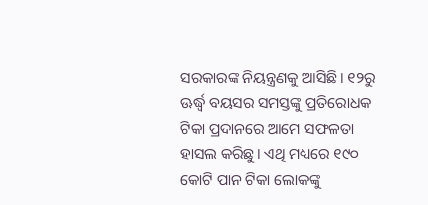ସରକାରଙ୍କ ନିୟନ୍ତ୍ରଣକୁ ଆସିଛି। ୧୨ରୁ ଊର୍ଦ୍ଧ୍ବ ବୟସର ସମସ୍ତଙ୍କୁ ପ୍ରତିରୋଧକ ଟିକା ପ୍ରଦାନରେ ଆମେ ସଫଳତା ହାସଲ କରିଛୁ। ଏଥି ମଧ୍ୟରେ ୧୯୦ କୋଟି ପାନ ଟିକା ଲୋକଙ୍କୁ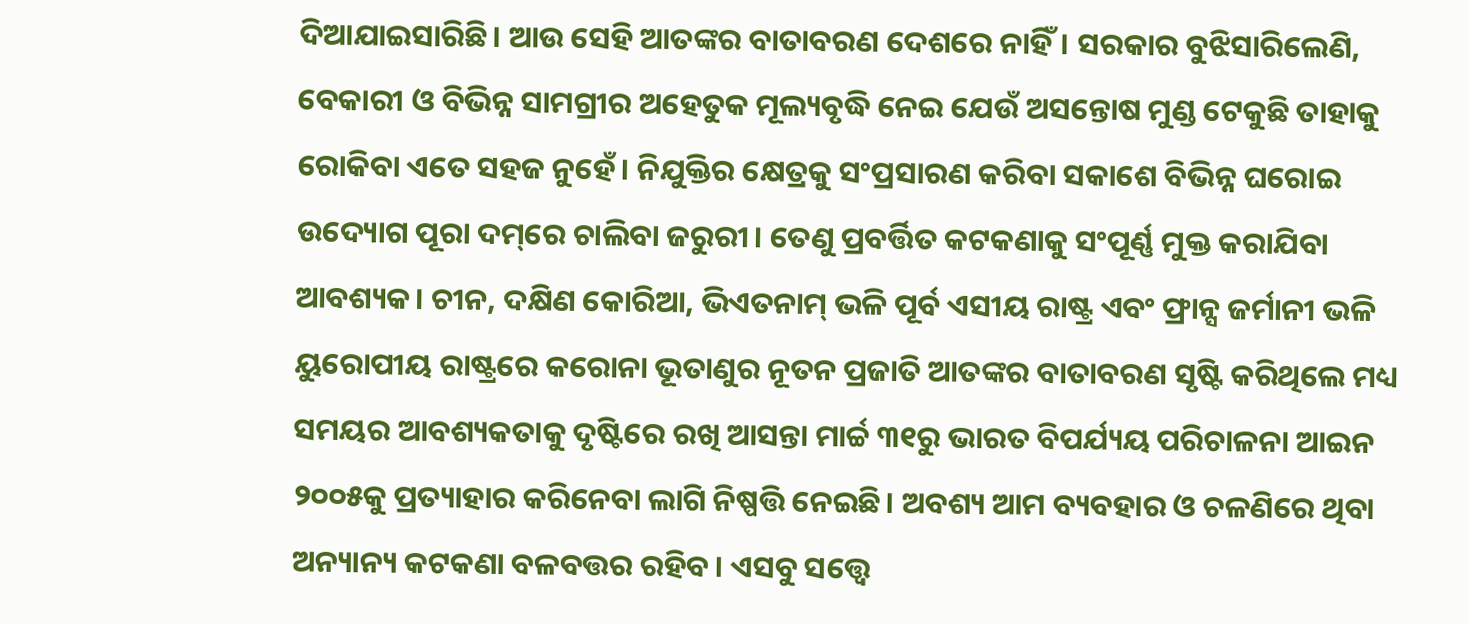ଦିଆଯାଇସାରିଛି। ଆଉ ସେହି ଆତଙ୍କର ବାତାବରଣ ଦେଶରେ ନାହିଁ। ସରକାର ବୁଝିସାରିଲେଣି, ବେକାରୀ ଓ ବିଭିନ୍ନ ସାମଗ୍ରୀର ଅହେତୁକ ମୂଲ୍ୟବୃଦ୍ଧି ନେଇ ଯେଉଁ ଅସନ୍ତୋଷ ମୁଣ୍ଡ ଟେକୁଛି ତାହାକୁ ରୋକିବା ଏତେ ସହଜ ନୁହେଁ। ନିଯୁକ୍ତିର କ୍ଷେତ୍ରକୁ ସଂପ୍ରସାରଣ କରିବା ସକାଶେ ବିଭିନ୍ନ ଘରୋଇ ଉଦ୍ୟୋଗ ପୂରା ଦମ୍‌ରେ ଚାଲିବା ଜରୁରୀ। ତେଣୁ ପ୍ରବର୍ତ୍ତିତ କଟକଣାକୁ ସଂପୂର୍ଣ୍ଣ ମୁକ୍ତ କରାଯିବା ଆବଶ୍ୟକ। ଚୀନ, ଦକ୍ଷିଣ କୋରିଆ, ଭିଏତନାମ୍‌ ଭଳି ପୂର୍ବ ଏସୀୟ ରାଷ୍ଟ୍ର ଏବଂ ଫ୍ରାନ୍ସ ଜର୍ମାନୀ ଭଳି ୟୁରୋପୀୟ ରାଷ୍ଟ୍ରରେ କରୋନା ଭୂତାଣୁର ନୂତନ ପ୍ରଜାତି ଆତଙ୍କର ବାତାବରଣ ସୃଷ୍ଟି କରିଥିଲେ ମଧ୍ୟ ସମୟର ଆବଶ୍ୟକତାକୁ ଦୃଷ୍ଟିରେ ରଖି ଆସନ୍ତା ମାର୍ଚ୍ଚ ୩୧ରୁ ଭାରତ ବିପର୍ଯ୍ୟୟ ପରିଚାଳନା ଆଇନ ୨୦୦୫କୁ ପ୍ରତ୍ୟାହାର କରିନେବା ଲାଗି ନିଷ୍ପତ୍ତି ନେଇଛି। ଅବଶ୍ୟ ଆମ ବ୍ୟବହାର ଓ ଚଳଣିରେ ଥିବା ଅନ୍ୟାନ୍ୟ କଟକଣା ବଳବତ୍ତର ରହିବ। ଏସବୁ ସତ୍ତ୍ବେ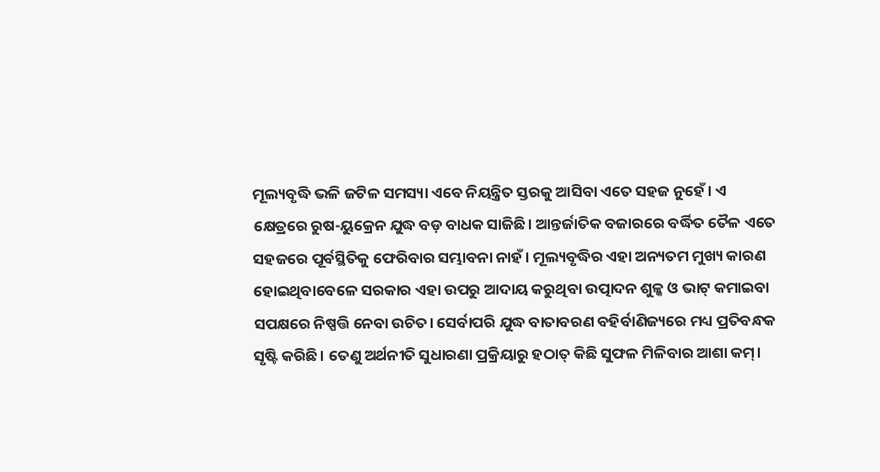ମୂଲ୍ୟବୃଦ୍ଧି ଭଳି ଜଟିଳ ସମସ୍ୟା ଏବେ ନିୟନ୍ତ୍ରିତ ସ୍ତରକୁ ଆସିବା ଏତେ ସହଜ ନୁହେଁ। ଏ କ୍ଷେତ୍ରରେ ରୁଷ-ୟୁକ୍ରେନ ଯୁଦ୍ଧ ବଡ଼ ବାଧକ ସାଜିଛି। ଆନ୍ତର୍ଜାତିକ ବଜାରରେ ବର୍ଦ୍ଧିତ ତୈଳ ଏତେ ସହଜରେ ପୂର୍ବସ୍ଥିତିକୁ ଫେରିବାର ସମ୍ଭାବନା ନାହଁ। ମୂଲ୍ୟବୃଦ୍ଧିର ଏହା ଅନ୍ୟତମ ମୁଖ୍ୟ କାରଣ ହୋଇଥିବାବେଳେ ସରକାର ଏହା ଉପରୁ ଆଦାୟ କରୁଥିବା ଉତ୍ପାଦନ ଶୁଳ୍କ ଓ ଭାଟ୍‌ କମାଇବା ସପକ୍ଷରେ ନିଷ୍ପତ୍ତି ନେବା ଉଚିତ। ସ‌େ‌ର୍ବାପରି ଯୁଦ୍ଧ ବାତାବରଣ ବହିର୍ବାଣିଜ୍ୟରେ ମଧ୍ୟ ପ୍ରତିବନ୍ଧକ ସୃଷ୍ଟି କରିଛି। ତେଣୁ ଅର୍ଥନୀତି ସୁଧାରଣା ପ୍ରକ୍ରିୟାରୁ ହଠାତ୍‌ କିଛି ସୁଫଳ ମିଳିବାର ଆଶା କମ୍‌।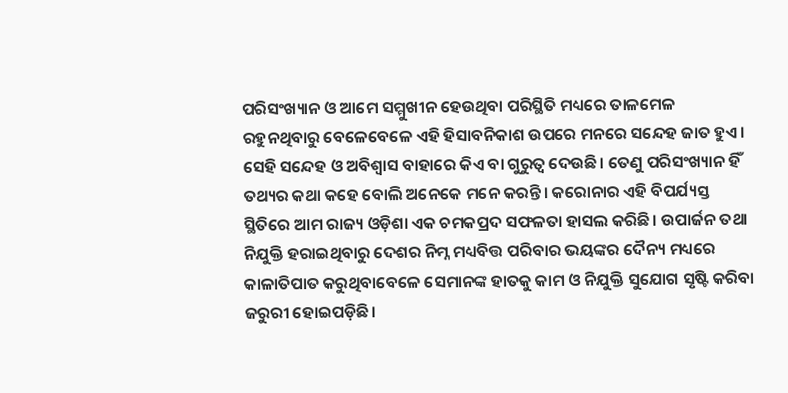ପରିସଂଖ୍ୟାନ ଓ ଆମେ ସମ୍ମୁଖୀନ ହେଉଥିବା ପରିସ୍ଥିତି ମଧ୍ୟରେ ତାଳମେଳ ରହୁନଥିବାରୁ ବେଳେବେଳେ ଏହି ହିସାବନିକାଶ ଉପରେ ମନରେ ସନ୍ଦେହ ଜାତ ହୁଏ। ସେହି ସନ୍ଦେହ ଓ ଅବିଶ୍ବାସ ବାହାରେ କିଏ ବା ଗୁରୁତ୍ବ ଦେଉଛି। ତେଣୁ ପରିସଂଖ୍ୟାନ ହିଁ ତଥ୍ୟର କଥା କହେ ବୋଲି ଅନେକେ ମନେ କରନ୍ତି। କରୋନାର ଏହି ବିପର୍ଯ୍ୟସ୍ତ ସ୍ଥିତିରେ ଆମ ରାଜ୍ୟ ଓଡ଼ିଶା ଏକ ଚମକପ୍ରଦ ସଫଳତା ହାସଲ କରିଛି। ଉପାର୍ଜନ ତଥା ନିଯୁକ୍ତି ହରାଇଥିବାରୁ ଦେଶର ନିମ୍ନ ମଧ୍ୟବିତ୍ତ ପରିବାର ଭୟଙ୍କର ଦୈନ୍ୟ ମଧ୍ୟରେ କାଳାତିପାତ କରୁଥିବାବେଳେ ସେମାନଙ୍କ ହାତକୁ କାମ ଓ ନିଯୁକ୍ତି ସୁଯୋଗ ସୃଷ୍ଟି କରିବା ଜରୁରୀ ହୋଇପଡ଼ିଛି।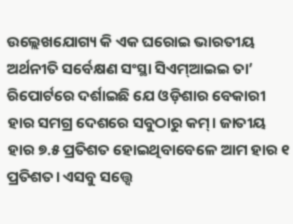ଉଲ୍ଲେଖଯୋଗ୍ୟ କି ଏକ ଘରୋଇ ଭାରତୀୟ ଅର୍ଥନୀତି ସର୍ବେକ୍ଷଣ ସଂସ୍ଥା ସିଏମ୍‌ଆଇଇ ତା’ ରିପୋର୍ଟରେ ଦର୍ଶାଇଛି ଯେ ଓଡ଼ିଶାର ବେକାରୀ ହାର ସମଗ୍ର ଦେଶରେ ସବୁଠାରୁ କମ୍‌। ଜାତୀୟ ହାର ୭.୫ ପ୍ରତିଶତ ହୋଇଥିବାବେଳେ ଆମ ହାର ୧ ପ୍ରତିଶତ। ଏସବୁ ସତ୍ତ୍ବେ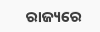ରାଜ୍ୟରେ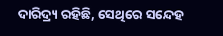ଦାରିଦ୍ର୍ୟ ରହିଛି, ସେଥିରେ ସନ୍ଦେହ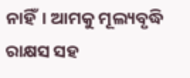ନାହିଁ। ଆମକୁ ମୂଲ୍ୟବୃଦ୍ଧି ରାକ୍ଷସ ସହ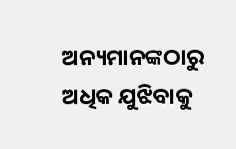ଅନ୍ୟମାନଙ୍କଠାରୁ ଅଧିକ ଯୁଝିବାକୁ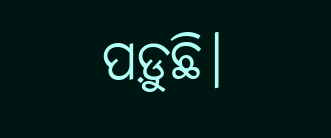ପଡ଼ୁଛି।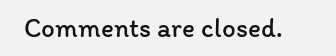Comments are closed.